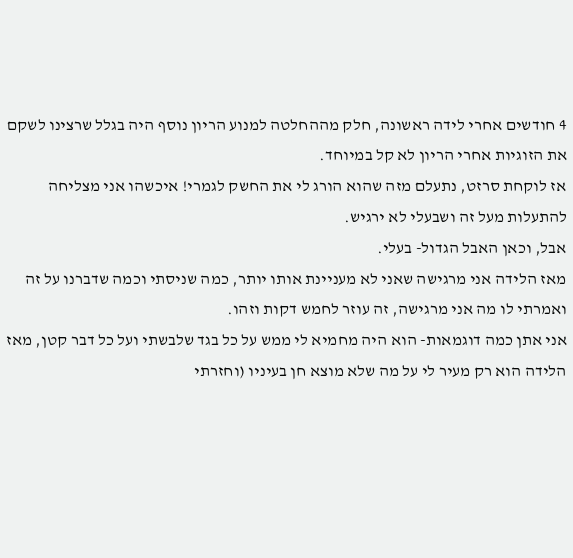4 חודשים אחרי לידה ראשונה, חלק מההחלטה למנוע הריון נוסף היה בגלל שרצינו לשקם את הזוגיות אחרי הריון לא קל במיוחד.
אז לוקחת סרזט, נתעלם מזה שהוא הורג לי את החשק לגמרי! איכשהו אני מצליחה להתעלות מעל זה ושבעלי לא ירגיש.
אבל, וכאן האבל הגדול- בעלי.
מאז הלידה אני מרגישה שאני לא מעניינת אותו יותר, כמה שניסתי וכמה שדברנו על זה ואמרתי לו מה אני מרגישה, זה עוזר לחמש דקות וזהו.
אני אתן כמה דוגמאות- הוא היה מחמיא לי ממש על כל בגד שלבשתי ועל כל דבר קטן, מאז הלידה הוא רק מעיר לי על מה שלא מוצא חן בעיניו (וחזרתי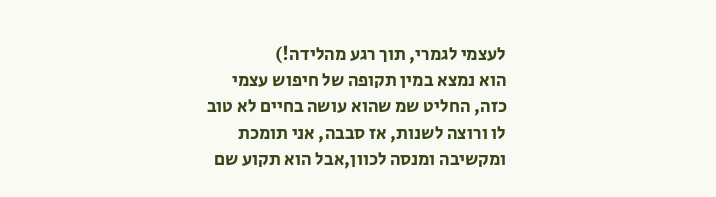לעצמי לגמרי, תוך רגע מהלידה!)
הוא נמצא במין תקופה של חיפוש עצמי כזה, החליט שמ שהוא עושה בחיים לא טוב לו ורוצה לשנות, אז סבבה, אני תומכת ומקשיבה ומנסה לכוון,אבל הוא תקוע שם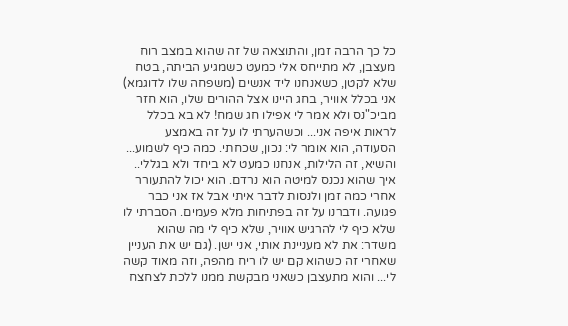כל כך הרבה זמן, והתוצאה של זה שהוא במצב רוח מעצבן, לא מתייחס אלי כמעט כשמגיע הביתה, בטח שלא לקטן, כשאנחנו ליד אנשים (משפחה שלו לדוגמא) אני בכלל אוויר, בחג היינו אצל ההורים שלו, הוא חזר מביכ"נס ולא אמר לי אפילו חג שמח! לא בא בכלל לראות איפה אני... וכשהערתי לו על זה באמצע הסעודה, הוא אומר לי: נכון, שכחתי. כמה כיף לשמוע...
והשיא, זה הלילות, אנחנו כמעט לא ביחד ולא בגללי.. איך שהוא נכנס למיטה הוא נרדם. הוא יכול להתעורר אחרי כמה זמן ולנסות לדבר איתי אבל אז אני כבר פגועה. ודברנו על זה בפתיחות מלא פעמים. הסברתי לו שלא כיף לי להרגיש אוויר, שלא כיף לי מה שהוא משדר: את לא מעניינת אותי, אני ישן. (גם יש את העניין שאחרי זה כשהוא קם יש לו ריח מהפה, וזה מאוד קשה לי... והוא מתעצבן כשאני מבקשת ממנו ללכת לצחצח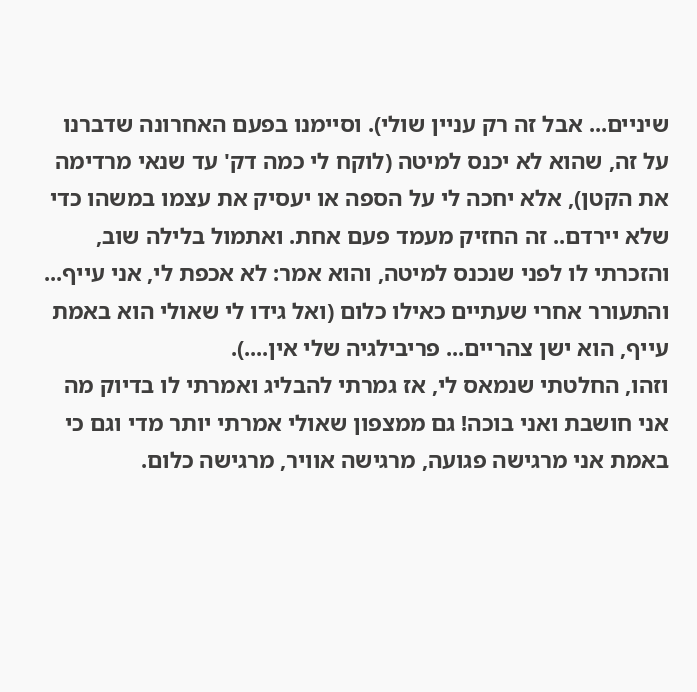שיניים... אבל זה רק עניין שולי). וסיימנו בפעם האחרונה שדברנו על זה, שהוא לא יכנס למיטה (לוקח לי כמה דק' עד שנאי מרדימה את הקטן), אלא יחכה לי על הספה או יעסיק את עצמו במשהו כדי שלא יירדם.. זה החזיק מעמד פעם אחת. ואתמול בלילה שוב, והזכרתי לו לפני שנכנס למיטה, והוא אמר: לא אכפת לי, אני עייף... והתעורר אחרי שעתיים כאילו כלום (ואל גידו לי שאולי הוא באמת עייף, הוא ישן צהריים... פריבילגיה שלי אין....).
וזהו, החלטתי שנמאס לי, אז גמרתי להבליג ואמרתי לו בדיוק מה אני חושבת ואני בוכה! גם ממצפון שאולי אמרתי יותר מדי וגם כי באמת אני מרגישה פגועה, מרגישה אוויר, מרגישה כלום.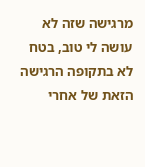מרגישה שזה לא עושה לי טוב, בטח לא בתקופה הרגישה הזאת של אחרי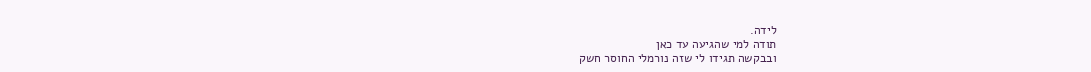לידה.
תודה למי שהגיעה עד כאן
ובבקשה תגידו לי שזה נורמלי החוסר חשק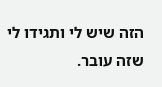הזה שיש לי ותגידו לי שזה עובר.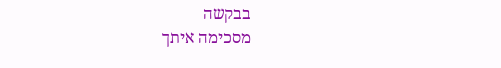בבקשה
מסכימה איתך